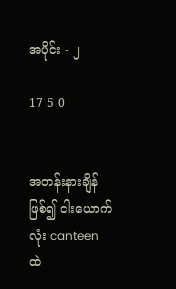အပိုင်း - ၂

17 5 0


အတန်းနားချိန်ဖြစ်၍ ငါးယောက်လုံး canteen ထဲ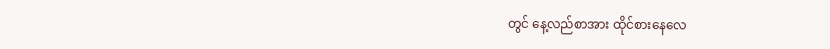တွင် နေ့လည်စာအား ထိုင်စားနေလေ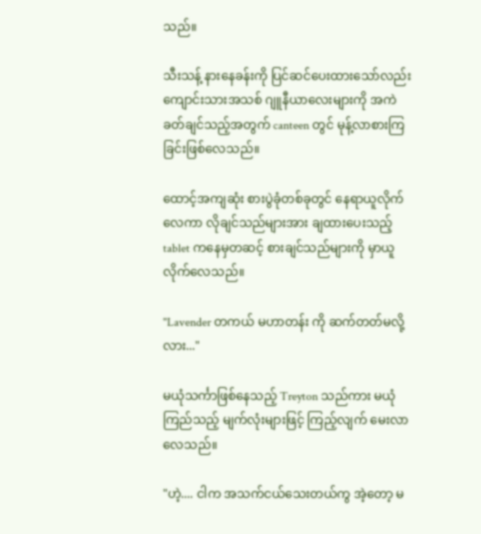သည်။

သီးသန့် နားနေခန်းကို ပြင်ဆင်ပေးထားသော်လည်း ကျောင်းသားအသစ် ဂျူနီယာလေးများကို အကဲခတ်ချင်သည့်အတွက် canteen တွင် မုန့်လာစားကြခြင်းဖြစ်လေသည်။

ထောင့်အကျဆုံး စားပွဲခုံတစ်ခုတွင် နေရာယူလိုက်လေကာ လိုချင်သည်များအား ချထားပေးသည့် tablet ကနေမှတဆင့် စားချင်သည်များကို မှာယူလိုက်လေသည်။

"Lavender တကယ် မဟာတန်း ကို ဆက်တတ်မလို့လား..."

မယုံသင်္ကာဖြစ်နေသည့် Treyton သည်ကား မယုံကြည်သည့် မျက်လုံးများဖြင့် ကြည့်လျက် မေးလာလေသည်။

"ဟဲ့.... ငါက အသက်ငယ်သေးတယ်ကွ အဲ့တော့ မ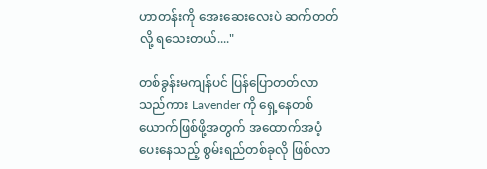ဟာတန်းကို အေးဆေးလေးပဲ ဆက်တတ်လို့ ရသေးတယ်...."

တစ်ခွန်းမကျန်ပင် ပြန်ပြောတတ်လာသည်ကား Lavender ကို ရှေ့နေတစ်ယောက်ဖြစ်ဖို့အတွက် အထောက်အပံ့ပေးနေသည့် စွမ်းရည်တစ်ခုလို ဖြစ်လာ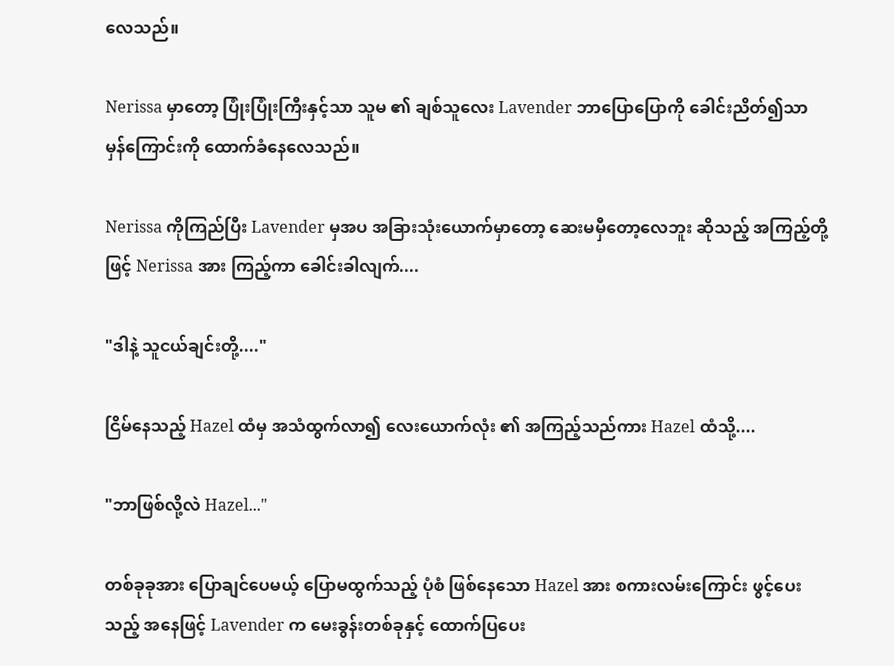လေသည်။

Nerissa မှာတော့ ပြုံးပြုံးကြီးနှင့်သာ သူမ ၏ ချစ်သူလေး Lavender ဘာပြောပြောကို ခေါင်းညိတ်၍သာ မှန်ကြောင်းကို ထောက်ခံနေလေသည်။

Nerissa ကိုကြည်ပြီး Lavender မှအပ အခြားသုံးယောက်မှာတော့ ဆေးမမှီတော့လေဘူး ဆိုသည့် အကြည့်တို့ဖြင့် Nerissa အား ကြည့်ကာ ခေါင်းခါလျက်....

"ဒါနဲ့ သူငယ်ချင်းတို့...."

ငြိမ်နေသည့် Hazel ထံမှ အသံထွက်လာ၍ လေးယောက်လုံး ၏ အကြည့်သည်ကား Hazel ထံသို့....

"ဘာဖြစ်လို့လဲ Hazel..."

တစ်ခုခုအား ပြောချင်ပေမယ့် ပြောမထွက်သည့် ပုံစံ ဖြစ်နေသော Hazel အား စကားလမ်းကြောင်း ဖွင့်ပေးသည့် အနေဖြင့် Lavender က မေးခွန်းတစ်ခုနှင့် ထောက်ပြပေး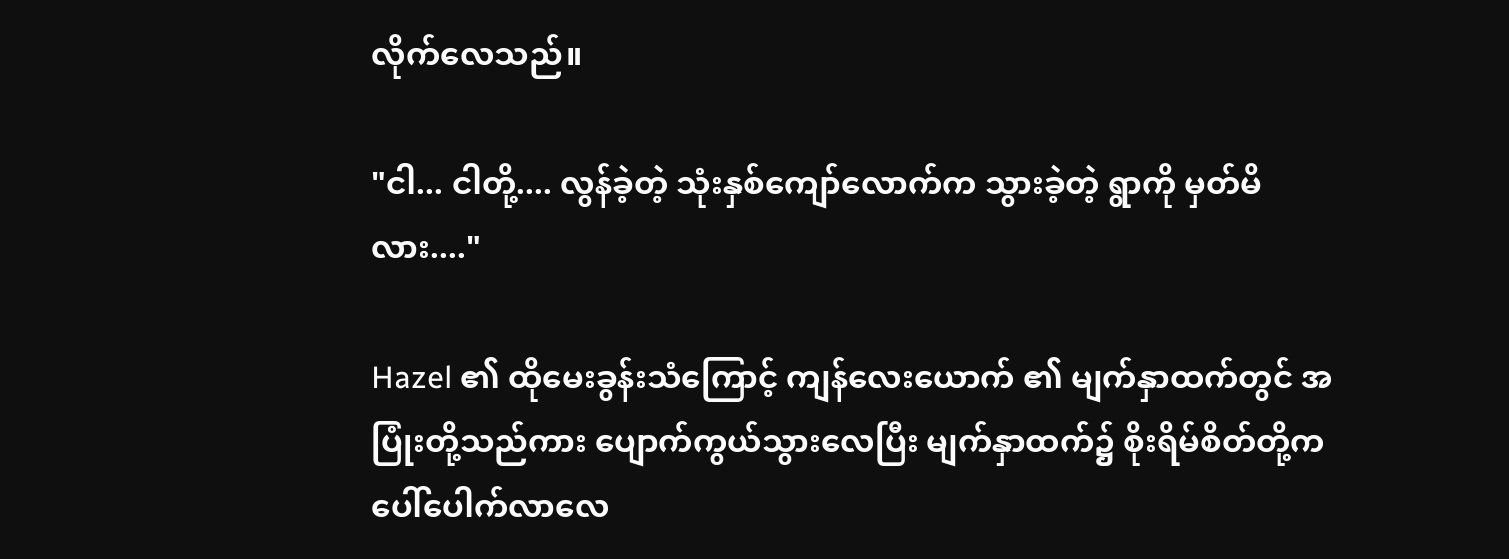လိုက်လေသည်။

"ငါ... ငါတို့.... လွန်ခဲ့တဲ့ သုံးနှစ်ကျော်လောက်က သွားခဲ့တဲ့ ရွာကို မှတ်မိလား...."

Hazel ၏ ထိုမေးခွန်းသံကြောင့် ကျန်လေးယောက် ၏ မျက်နှာထက်တွင် အပြုံးတို့သည်ကား ပျောက်ကွယ်သွားလေပြီး မျက်နှာထက်၌ စိုးရိမ်စိတ်တို့က ပေါ်ပေါက်လာလေ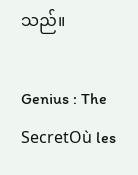သည်။

Genius : The SecretOù les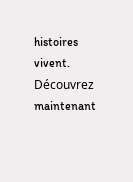histoires vivent. Découvrez maintenant